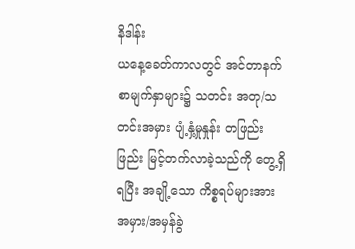နိဒါန်း
ယနေ့ခေတ်ကာလတွင် အင်တာနက် စာမျက်နှာများ၌ သတင်း အတု/သတင်းအမှား ပျံ့နှံ့မှုနှုန်း တဖြည်းဖြည်း မြင့်တက်လာခဲ့သည်ကို တွေ့ရှိရပြီး အချို့သော ကိစ္စရပ်များအား အမှား/အမှန်ခွဲ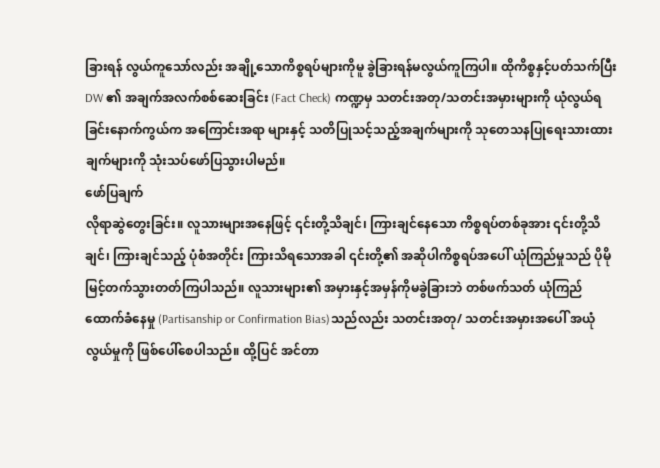ခြားရန် လွယ်ကူသော်လည်း အချို့သောကိစ္စရပ်များကိုမူ ခွဲခြားရန်မလွယ်ကူကြပါ။ ထိုကိစ္စနှင့်ပတ်သက်ပြီး DW ၏ အချက်အလက်စစ်ဆေးခြင်း (Fact Check) ကဏ္ဍမှ သတင်းအတု/သတင်းအမှားများကို ယုံလွယ်ရခြင်းနောက်ကွယ်က အကြောင်းအရာ များနှင့် သတိပြုသင့်သည့်အချက်များကို သုတေသနပြုရေးသားထားချက်များကို သုံးသပ်ဖော်ပြသွားပါမည်။
ဖော်ပြချက်
လိုရာဆွဲတွေးခြင်း။ လူသားများအနေဖြင့် ၎င်းတို့သိချင်၊ ကြားချင်နေသော ကိစ္စရပ်တစ်ခုအား ၎င်းတို့သိချင်၊ ကြားချင်သည့် ပုံစံအတိုင်း ကြားသိရသောအခါ ၎င်းတို့၏ အဆိုပါကိစ္စရပ်အပေါ် ယုံကြည်မှုသည် ပိုမိုမြင့်တက်သွားတတ်ကြပါသည်။ လူသားများ၏ အမှားနှင့်အမှန်ကိုမခွဲခြားဘဲ တစ်ဖက်သတ် ယုံကြည်ထောက်ခံနေမှု (Partisanship or Confirmation Bias)သည်လည်း သတင်းအတု/ သတင်းအမှားအပေါ် အယုံလွယ်မှုကို ဖြစ်ပေါ်စေပါသည်။ ထို့ပြင် အင်တာ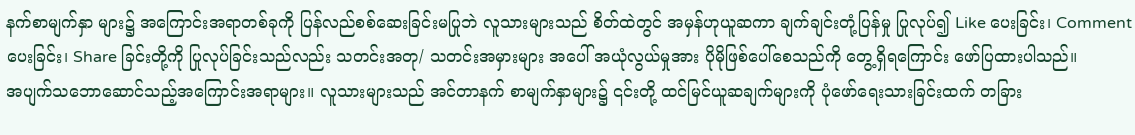နက်စာမျက်နှာ များ၌ အကြောင်းအရာတစ်ခုကို ပြန်လည်စစ်ဆေးခြင်းမပြုဘဲ လူသားများသည် စိတ်ထဲတွင် အမှန်ဟုယူဆကာ ချက်ချင်းတုံ့ပြန်မှု ပြုလုပ်၍ Like ပေးခြင်း၊ Comment ပေးခြင်း၊ Share ခြင်းတို့ကို ပြုလုပ်ခြင်းသည်လည်း သတင်းအတု/ သတင်းအမှားများ အပေါ် အယုံလွယ်မှုအား ပိုမိုဖြစ်ပေါ်စေသည်ကို တွေ့ရှိရကြောင်း ဖော်ပြထားပါသည်။
အပျက်သဘောဆောင်သည့်အကြောင်းအရာများ။ လူသားများသည် အင်တာနက် စာမျက်နှာများ၌ ၎င်းတို့ ထင်မြင်ယူဆချက်များကို ပုံဖော်ရေးသားခြင်းထက် တခြား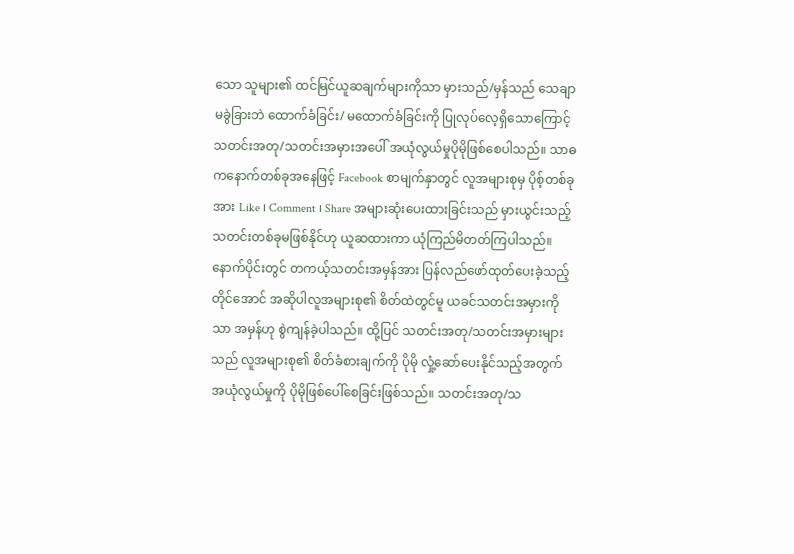သော သူများ၏ ထင်မြင်ယူဆချက်များကိုသာ မှားသည်/မှန်သည် သေချာမခွဲခြားဘဲ ထောက်ခံခြင်း/ မထောက်ခံခြင်းကို ပြုလုပ်လေ့ရှိသောကြောင့် သတင်းအတု/သတင်းအမှားအပေါ် အယုံလွယ်မှုပိုမိုဖြစ်စေပါသည်။ သာဓကနောက်တစ်ခုအနေဖြင့် Facebook စာမျက်နှာတွင် လူအများစုမှ ပိုစ့်တစ်ခုအား Like ၊ Comment ၊ Share အများဆုံးပေးထားခြင်းသည် မှားယွင်းသည့် သတင်းတစ်ခုမဖြစ်နိုင်ဟု ယူဆထားကာ ယုံကြည်မိတတ်ကြပါသည်။ နောက်ပိုင်းတွင် တကယ့်သတင်းအမှန်အား ပြန်လည်ဖော်ထုတ်ပေးခဲ့သည့်တိုင်အောင် အဆိုပါလူအများစု၏ စိတ်ထဲတွင်မူ ယခင်သတင်းအမှားကိုသာ အမှန်ဟု စွဲကျန်ခဲ့ပါသည်။ ထို့ပြင် သတင်းအတု/သတင်းအမှားများသည် လူအများစု၏ စိတ်ခံစားချက်ကို ပိုမို လှုံ့ဆော်ပေးနိုင်သည့်အတွက် အယုံလွယ်မှုကို ပိုမိုဖြစ်ပေါ်စေခြင်းဖြစ်သည်။ သတင်းအတု/သ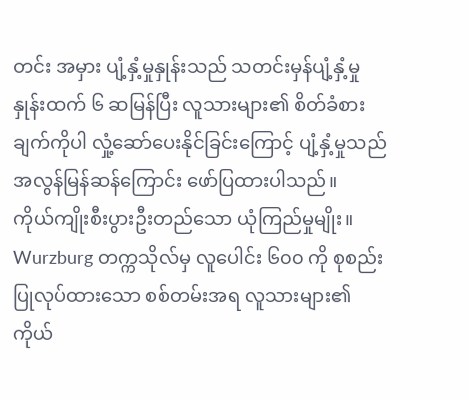တင်း အမှား ပျံ့နှံ့မှုနှုန်းသည် သတင်းမှန်ပျံ့နှံ့မှုနှုန်းထက် ၆ ဆမြန်ပြီး လူသားများ၏ စိတ်ခံစားချက်ကိုပါ လှုံ့ဆော်ပေးနိုင်ခြင်းကြောင့် ပျံ့နှံ့မှုသည် အလွန်မြန်ဆန်ကြောင်း ဖော်ပြထားပါသည်။
ကိုယ်ကျိုးစီးပွားဦးတည်သော ယုံကြည်မှုမျိုး။ Wurzburg တက္ကသိုလ်မှ လူပေါင်း ၆၀၀ ကို စုစည်းပြုလုပ်ထားသော စစ်တမ်းအရ လူသားများ၏ ကိုယ်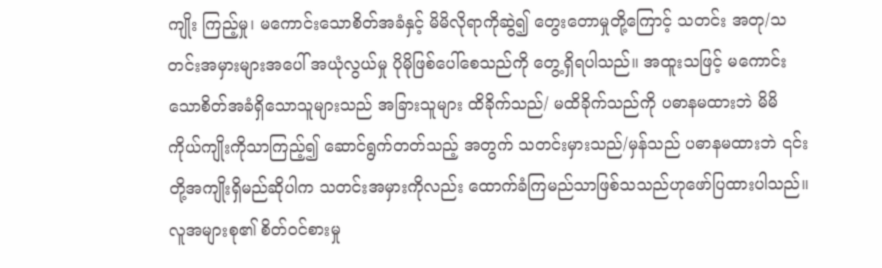ကျိုး ကြည့်မှု၊ မကောင်းသောစိတ်အခံနှင့် မိမိလိုရာကိုဆွဲ၍ တွေးတောမှုတို့ကြောင့် သတင်း အတု/သတင်းအမှားများအပေါ် အယုံလွယ်မှု ပိုမိုဖြစ်ပေါ်စေသည်ကို တွေ့ရှိရပါသည်။ အထူးသဖြင့် မကောင်းသောစိတ်အခံရှိသောသူများသည် အခြားသူများ ထိခိုက်သည်/ မထိခိုက်သည်ကို ပဓာနမထားဘဲ မိမိကိုယ်ကျိုးကိုသာကြည့်၍ ဆောင်ရွက်တတ်သည့် အတွက် သတင်းမှားသည်/မှန်သည် ပဓာနမထားဘဲ ၎င်းတို့အကျိုးရှိမည်ဆိုပါက သတင်းအမှားကိုလည်း ထောက်ခံကြမည်သာဖြစ်သသည်ဟုဖော်ပြထားပါသည်။
လူအများစု၏ စိတ်ဝင်စားမှု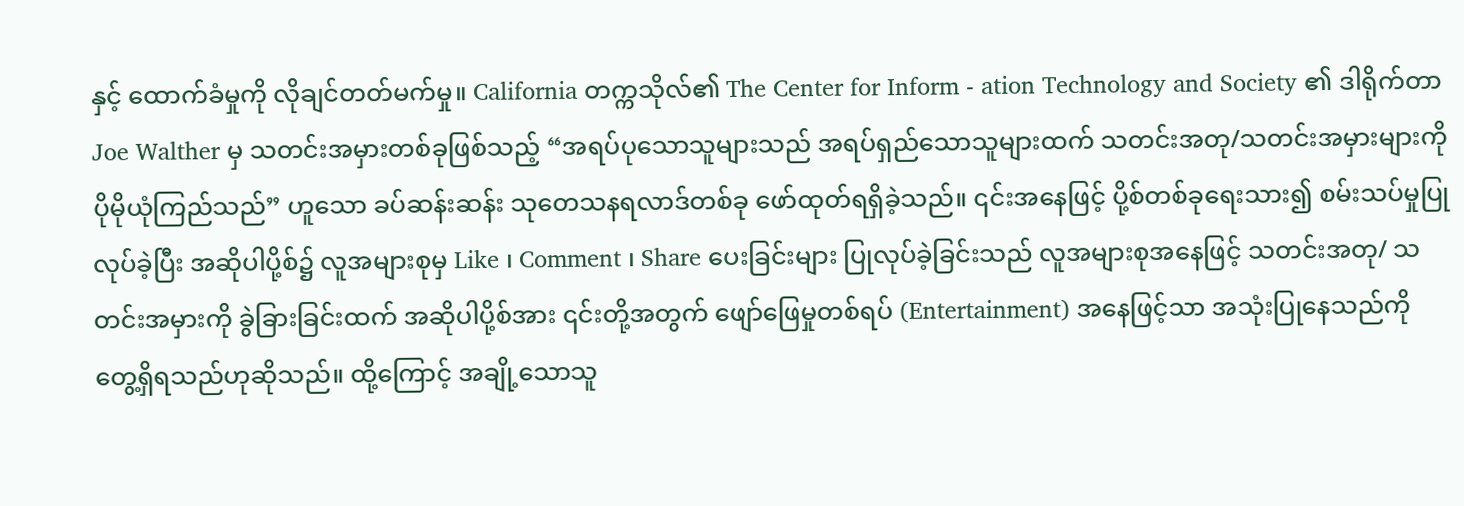နှင့် ထောက်ခံမှုကို လိုချင်တတ်မက်မှု။ California တက္ကသိုလ်၏ The Center for Inform - ation Technology and Society ၏ ဒါရိုက်တာ Joe Walther မှ သတင်းအမှားတစ်ခုဖြစ်သည့် “အရပ်ပုသောသူများသည် အရပ်ရှည်သောသူများထက် သတင်းအတု/သတင်းအမှားများကို ပိုမိုယုံကြည်သည်” ဟူသော ခပ်ဆန်းဆန်း သုတေသနရလာဒ်တစ်ခု ဖော်ထုတ်ရရှိခဲ့သည်။ ၎င်းအနေဖြင့် ပို့စ်တစ်ခုရေးသား၍ စမ်းသပ်မှုပြုလုပ်ခဲ့ပြီး အဆိုပါပို့စ်၌ လူအများစုမှ Like ၊ Comment ၊ Share ပေးခြင်းများ ပြုလုပ်ခဲ့ခြင်းသည် လူအများစုအနေဖြင့် သတင်းအတု/ သတင်းအမှားကို ခွဲခြားခြင်းထက် အဆိုပါပို့စ်အား ၎င်းတို့အတွက် ဖျော်ဖြေမှုတစ်ရပ် (Entertainment) အနေဖြင့်သာ အသုံးပြုနေသည်ကို တွေ့ရှိရသည်ဟုဆိုသည်။ ထို့ကြောင့် အချို့သောသူ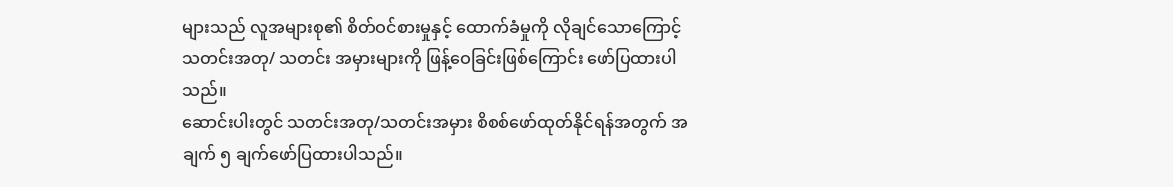များသည် လူအများစု၏ စိတ်ဝင်စားမှုနှင့် ထောက်ခံမှုကို လိုချင်သောကြောင့် သတင်းအတု/ သတင်း အမှားများကို ဖြန့်ဝေခြင်းဖြစ်ကြောင်း ဖော်ပြထားပါသည်။
ဆောင်းပါးတွင် သတင်းအတု/သတင်းအမှား စိစစ်ဖော်ထုတ်နိုင်ရန်အတွက် အချက် ၅ ချက်ဖော်ပြထားပါသည်။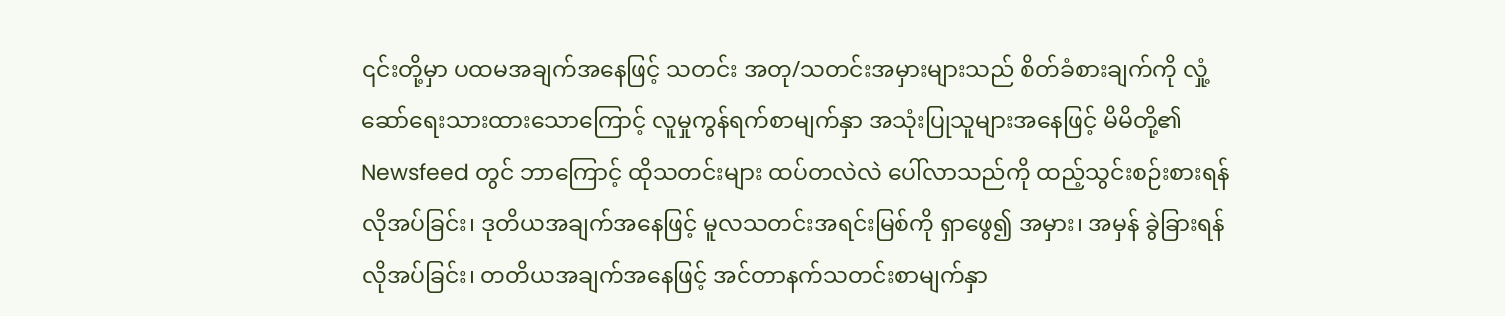၎င်းတို့မှာ ပထမအချက်အနေဖြင့် သတင်း အတု/သတင်းအမှားများသည် စိတ်ခံစားချက်ကို လှုံ့ဆော်ရေးသားထားသောကြောင့် လူမှုကွန်ရက်စာမျက်နှာ အသုံးပြုသူများအနေဖြင့် မိမိတို့၏ Newsfeed တွင် ဘာကြောင့် ထိုသတင်းများ ထပ်တလဲလဲ ပေါ်လာသည်ကို ထည့်သွင်းစဉ်းစားရန် လိုအပ်ခြင်း၊ ဒုတိယအချက်အနေဖြင့် မူလသတင်းအရင်းမြစ်ကို ရှာဖွေ၍ အမှား၊ အမှန် ခွဲခြားရန် လိုအပ်ခြင်း၊ တတိယအချက်အနေဖြင့် အင်တာနက်သတင်းစာမျက်နှာ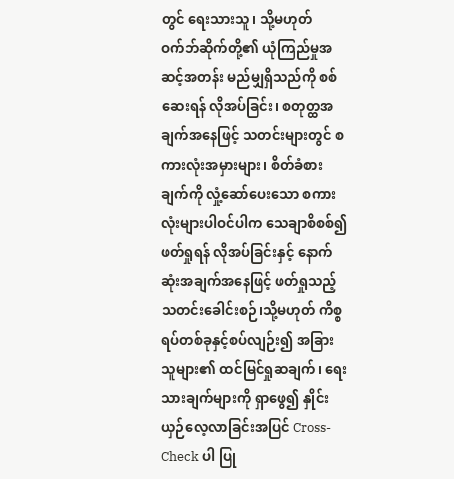တွင် ရေးသားသူ၊ သို့မဟုတ် ဝက်ဘ်ဆိုက်တို့၏ ယုံကြည်မှုအဆင့်အတန်း မည်မျှရှိသည်ကို စစ်ဆေးရန် လိုအပ်ခြင်း၊ စတုတ္ထအချက်အနေဖြင့် သတင်းများတွင် စကားလုံးအမှားများ၊ စိတ်ခံစားချက်ကို လှုံ့ဆော်ပေးသော စကားလုံးများပါဝင်ပါက သေချာစိစစ်၍ ဖတ်ရှုရန် လိုအပ်ခြင်းနှင့် နောက်ဆုံးအချက်အနေဖြင့် ဖတ်ရှုသည့် သတင်းခေါင်းစဉ်၊သို့မဟုတ် ကိစ္စရပ်တစ်ခုနှင့်စပ်လျဉ်း၍ အခြားသူများ၏ ထင်မြင်ရှုဆချက်၊ ရေးသားချက်များကို ရှာဖွေ၍ နှိုင်းယှဉ်လေ့လာခြင်းအပြင် Cross-Check ပါ ပြု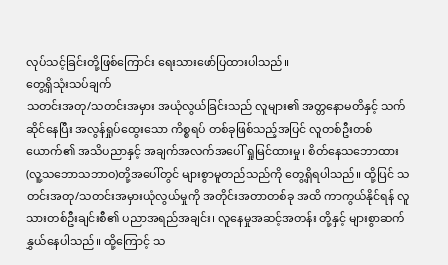လုပ်သင့်ခြင်းတို့ဖြစ်ကြောင်း ရေးသားဖော်ပြထားပါသည်။
တွေ့ရှိသုံးသပ်ချက်
သတင်းအတု/သတင်းအမှား အယုံလွယ်ခြင်းသည် လူများ၏ အတ္တနောမတိနှင့် သက်ဆိုင်နေပြီး အလွန်ရှုပ်ထွေးသော ကိစ္စရပ် တစ်ခုဖြစ်သည့်အပြင် လူတစ်ဦးတစ်ယောက်၏ အသိပညာနှင့် အချက်အလက်အပေါ် ရှုမြင်ထားမှု၊ စိတ်နေသဘောထား(လူ့သဘောသဘာဝ)တို့အပေါ်တွင် များစွာမူတည်သည်ကို တွေ့ရှိရပါသည်။ ထို့ပြင် သတင်းအတု/သတင်းအမှားယုံလွယ်မှုကို အတိုင်းအတာတစ်ခု အထိ ကာကွယ်နိုင်ရန် လူသားတစ်ဦးချင်းစီ၏ ပညာအရည်အချင်း၊ လူနေမှုအဆင့်အတန်း တို့နှင့် များစွာဆက်နွှယ်နေပါသည်။ ထို့ကြောင့် သ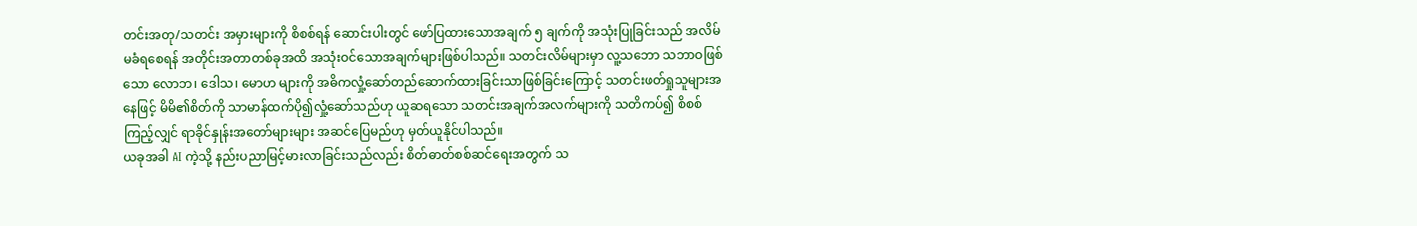တင်းအတု/သတင်း အမှားများကို စိစစ်ရန် ဆောင်းပါးတွင် ဖော်ပြထားသောအချက် ၅ ချက်ကို အသုံးပြုခြင်းသည် အလိမ်မခံရစေရန် အတိုင်းအတာတစ်ခုအထိ အသုံးဝင်သောအချက်များဖြစ်ပါသည်။ သတင်းလိမ်များမှာ လူ့သဘော သဘာဝဖြစ်သော လောဘ၊ ဒေါသ၊ မောဟ များကို အဓိကလှုံ့ဆော်တည်ဆောက်ထားခြင်းသာဖြစ်ခြင်းကြောင့် သတင်းဖတ်ရှုသူများအနေဖြင့် မိမိ၏စိတ်ကို သာမာန်ထက်ပို၍လှုံ့ဆော်သည်ဟု ယူဆရသော သတင်းအချက်အလက်များကို သတိကပ်၍ စိစစ်ကြည့်လျှင် ရာခိုင်နှုန်းအတော်များများ အဆင်ပြေမည်ဟု မှတ်ယူနိုင်ပါသည်။
ယခုအခါ AI ကဲ့သို့ နည်းပညာမြင့်မားလာခြင်းသည်လည်း စိတ်ဓာတ်စစ်ဆင်ရေးအတွက် သ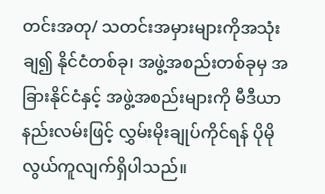တင်းအတု/ သတင်းအမှားများကိုအသုံးချ၍ နိုင်ငံတစ်ခု၊ အဖွဲ့အစည်းတစ်ခုမှ အခြားနိုင်ငံနှင့် အဖွဲ့အစည်းများကို မီဒီယာနည်းလမ်းဖြင့် လွှမ်းမိုးချုပ်ကိုင်ရန် ပိုမိုလွယ်ကူလျက်ရှိပါသည်။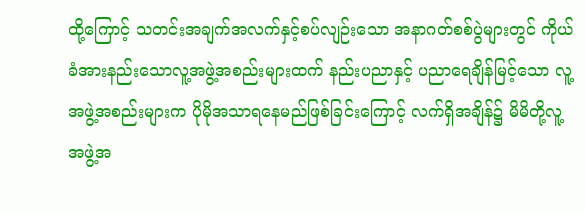ထို့ကြောင့် သတင်းအချက်အလက်နှင့်စပ်လျဉ်းသော အနာဂတ်စစ်ပွဲများတွင် ကိုယ်ခံအားနည်းသောလူ့အဖွဲ့အစည်းများထက် နည်းပညာနှင့် ပညာရေချိန်မြင့်သော လူ့အဖွဲ့အစည်းများက ပိုမိုအသာရနေမည်ဖြစ်ခြင်းကြောင့် လက်ရှိအချိန်၌ မိမိတို့လူ့အဖွဲ့အ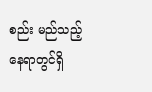စည်း မည်သည့်နေရာတွင်ရှိ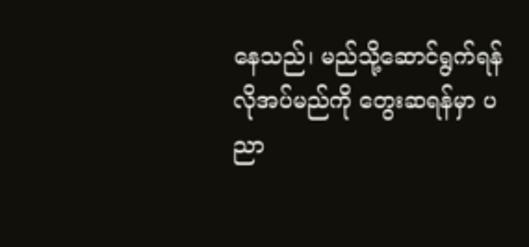နေသည်၊ မည်သို့ဆောင်ရွက်ရန်လိုအပ်မည်ကို တွေးဆရန်မှာ ပညာ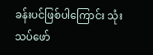ခန်းပင်ဖြစ်ပါကြောင်း သုံးသပ်ဖော်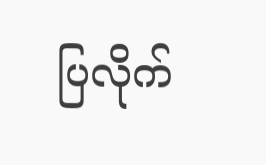ပြလိုက်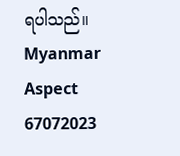ရပါသည်။
Myanmar Aspect
67072023